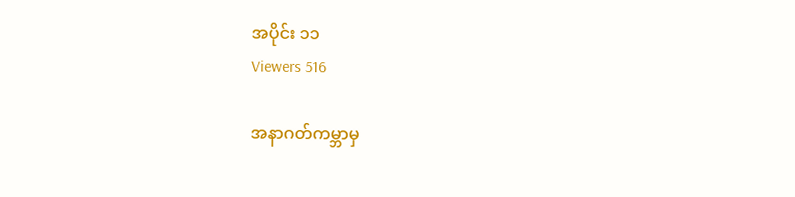အပိုင်း ၁၁
Viewers 516

အနာဂတ်ကမ္ဘာမှ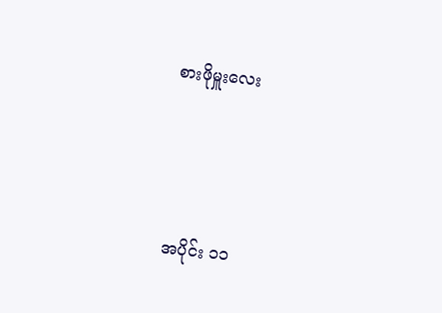စားဖိုမှူးလေး



အပိုင်း ၁၁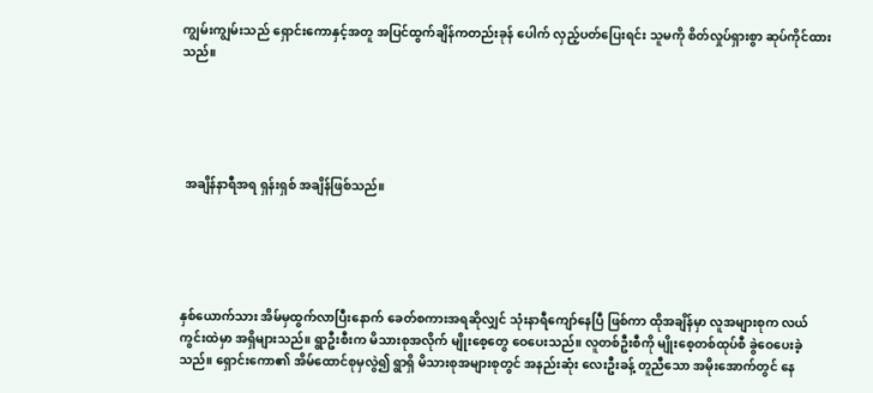ကျွမ်းကျွမ်းသည် ရှောင်းကောနှင့်အတူ အပြင်ထွက်ချိန်ကတည်းခုန် ပေါက် လှည့်ပတ်ပြေးရင်း သူမကို စိတ်လှုပ်ရှားစွာ ဆုပ်ကိုင်ထားသည်။





 အချိန်နာရီအရ ရှန်းရှစ် အချိန်ဖြစ်သည်။





နှစ်ယောက်သား အိမ်မှထွက်လာပြီးနောက် ခေတ်စကားအရဆိုလျှင် သုံးနာရီကျော်နေပြီ ဖြစ်ကာ ထိုအချိန်မှာ လူအများစုက လယ်ကွင်းထဲမှာ အရှိများသည်။ ရွာဦးစီးက မိသားစုအလိုက် မျိုးစေ့တွေ ဝေပေးသည်။ လူတစ်ဦးစီကို မျိုးစေ့တစ်ထုပ်စီ ခွဲဝေပေးခဲ့သည်။ ရှောင်းကော၏ အိမ်ထောင်စုမှလွဲ၍ ရွာရှိ မိသားစုအများစုတွင် အနည်းဆုံး လေးဦးခန့် တူညီသော အမိုးအောက်တွင် နေ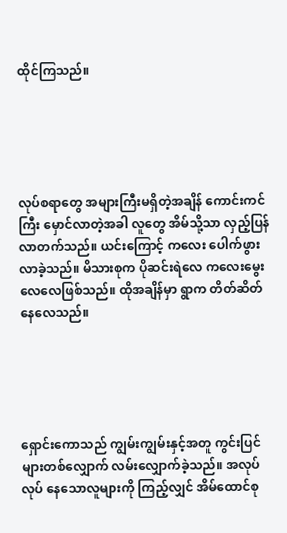ထိုင်ကြသည်။





လုပ်စရာတွေ အများကြီးမရှိတဲ့အချိန် ကောင်းကင်ကြီး မှောင်လာတဲ့အခါ လူတွေ အိမ်သို့သာ လှည့်ပြန်လာတက်သည်။ ယင်းကြောင့် ကလေး ပေါက်ဖွားလာခဲ့သည်။ မိသားစုက ပိုဆင်းရဲလေ ကလေးမွေးလေလေဖြစ်သည်။ ထိုအချိန်မှာ ရွာက တိတ်ဆိတ်နေလေသည်။





ရှောင်းကောသည် ကျွမ်းကျွမ်းနှင့်အတူ ကွင်းပြင်များတစ်လျှောက် လမ်းလျှောက်ခဲ့သည်။ အလုပ်လုပ် နေသောလူများကို ကြည့်လျှင် အိမ်ထောင်စု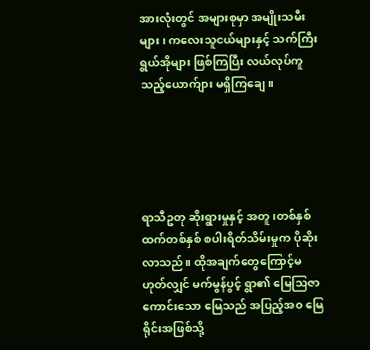အားလုံးတွင် အများစုမှာ အမျိုးသမီးများ၊ ကလေးသူငယ်များနှင့် သက်ကြီးရွယ်အိုများ ဖြစ်ကြပြီး လယ်လုပ်ကူသည့်ယောက်ျား မရှိကြချေ။





ရာသီဥတု ဆိုးရွားမှုနှင့် အတူ၊တစ်နှစ်ထက်တစ်နှစ် စပါးရိတ်သိမ်းမှုက ပိုဆိုးလာသည်။ ထိုအချက်တွေကြောင့်မဟုတ်လျှင် မက်မွန်ပွင့် ရွာ၏ မြေသြဇာကောင်းသော မြေသည် အပြည့်အ၀ မြေရိုင်းအဖြစ်သို့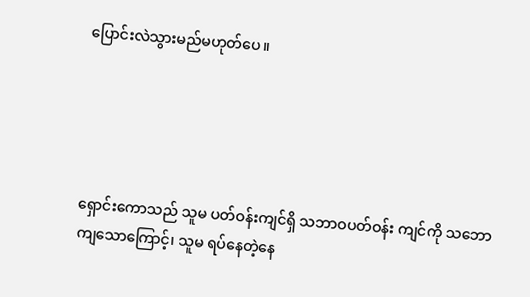ပြောင်းလဲသွားမည်မဟုတ်ပေ။





ရှောင်းကောသည် သူမ ပတ်ဝန်းကျင်ရှိ သဘာဝပတ်ဝန်း ကျင်ကို သဘောကျသောကြောင့်၊ သူမ ရပ်နေတဲ့နေ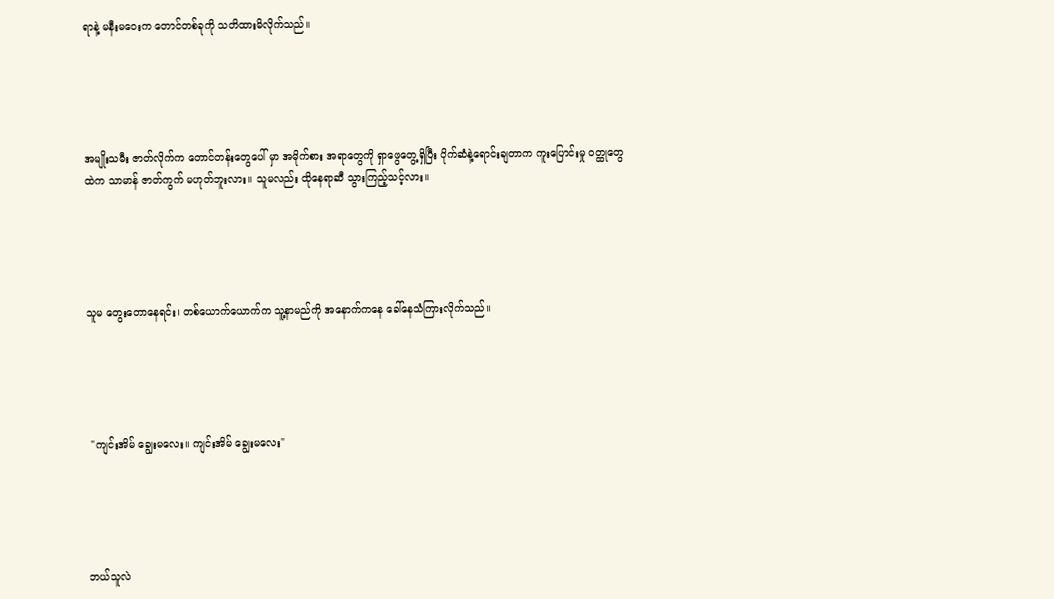ရာနဲ့ မနီးမဝေးက တောင်တစ်ခုကို သတိထားမိလိုက်သည်။





အမျိုးသမီး ဇာတ်လိုက်က တောင်တန်းတွေပေါ် မှာ အမိုက်စား အရာတွေကို ရှာဖွေတွေ့ရှိပြီး ပိုက်ဆံနဲ့ရောင်းချတာက ကူးပြောင်းမှု ဝတ္ထုတွေထဲက သာမာန် ဇာတ်ကွက် မဟုတ်ဘူးလား။ သူမလည်း ထိုနေရာဆီ သွားကြည့်သင့်လား။





သူမ တွေးတောနေရင်း၊ တစ်ယောက်ယောက်က သူ့နာမည်ကို အနောက်ကနေ ခေါ်နေသံကြားလိုက်သည်။





 "ကျင်းအိမ် ချွေးမလေး။ ကျင်းအိမ် ချွေးမလေး"





ဘယ်သူလဲ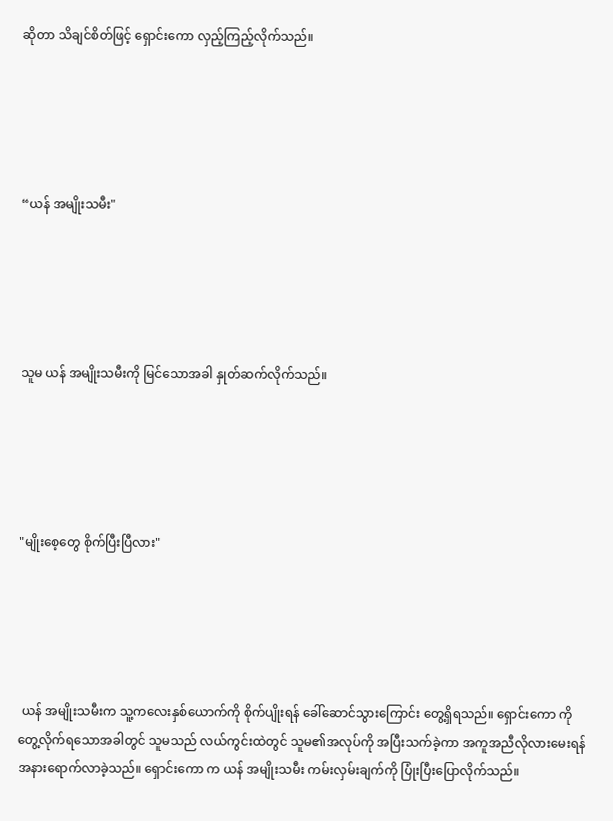ဆိုတာ သိချင်စိတ်ဖြင့် ရှောင်းကော လှည့်ကြည့်လိုက်သည်။





“ယန် အမျိုးသမီး"





သူမ ယန် အမျိုးသမီးကို မြင်သောအခါ နှုတ်ဆက်လိုက်သည်။





"မျိုးစေ့တွေ စိုက်ပြီးပြီလား"





 ယန် အမျိုးသမီးက သူ့ကလေးနှစ်ယောက်ကို စိုက်ပျိုးရန် ခေါ်ဆောင်သွားကြောင်း တွေ့ရှိရသည်။ ရှောင်းကော ကို တွေ့လိုက်ရသောအခါတွင် သူမသည် လယ်ကွင်းထဲတွင် သူမ၏အလုပ်ကို အပြီးသက်ခဲ့ကာ အကူအညီလိုလားမေးရန် အနားရောက်လာခဲ့သည်။ ရှောင်းကော က ယန် အမျိုးသမီး ကမ်းလှမ်းချက်ကို ပြုံးပြီးပြောလိုက်သည်။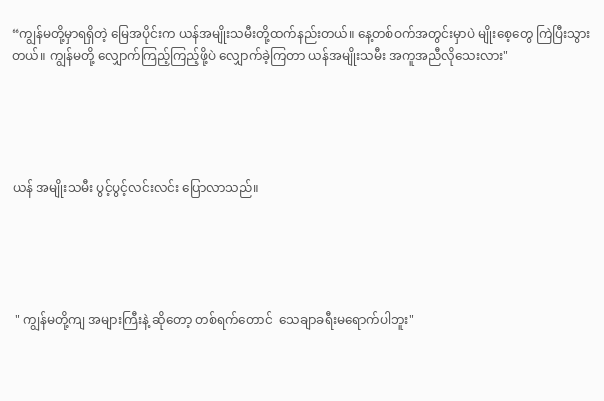“ကျွန်မတို့မှာရရှိတဲ့ မြေအပိုင်းက ယန်အမျိုးသမီးတို့ထက်နည်းတယ်။ နေ့တစ်ဝက်အတွင်းမှာပဲ မျိုးစေ့တွေ ကြဲပြီးသွားတယ်။ ကျွန်မတို့ လျှောက်ကြည့်ကြည့်ဖို့ပဲ လျှောက်ခဲ့ကြတာ ယန်အမျိုးသမီး အကူအညီလိုသေးလား"





ယန် အမျိုးသမီး ပွင့်ပွင့်လင်းလင်း ပြောလာသည်။





 " ကျွန်မတို့ကျ အများကြီးနဲ့ ဆိုတော့ တစ်ရက်တောင်  သေချာခရီးမရောက်ပါဘူး"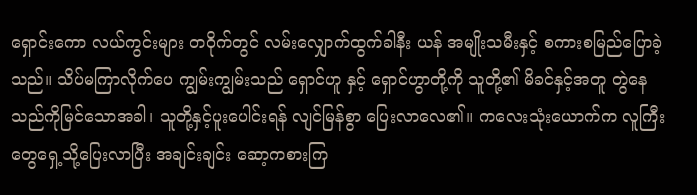ရှောင်းကော လယ်ကွင်းများ တဝိုက်တွင် လမ်းလျှောက်ထွက်ခါနီး ယန် အမျိုးသမီးနှင့် စကားစမြည်ပြောခဲ့သည်။ သိပ်မကြာလိုက်ပေ ကျွမ်းကျွမ်းသည် ရှောင်ဟူ နှင့် ရှောင်ဟွာတို့ကို သူတို့၏ မိခင်နှင့်အတူ တွဲနေသည်ကိုမြင်သောအခါ၊ သူတို့နှင့်ပူးပေါင်းရန် လျင်မြန်စွာ ပြေးလာလေ၏။ ကလေးသုံးယောက်က လူကြီးတွေရှေ့သို့ပြေးလာပြီး အချင်းချင်း ဆော့ကစားကြ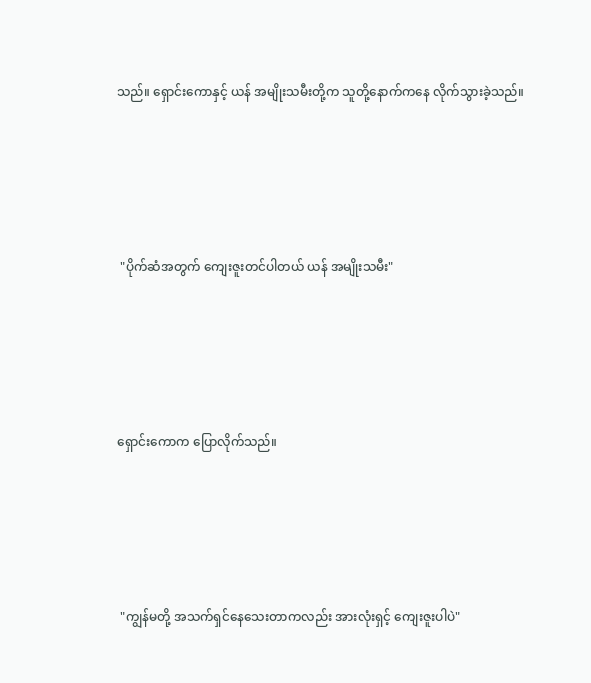သည်။ ရှောင်းကောနှင့် ယန် အမျိုးသမီးတို့က သူတို့နောက်ကနေ လိုက်သွားခဲ့သည်။





 "ပိုက်ဆံအတွက် ကျေးဇူးတင်ပါတယ် ယန် အမျိုးသမီး"





ရှောင်းကောက ပြောလိုက်သည်။





 "ကျွန်မတို့ အသက်ရှင်နေသေးတာကလည်း အားလုံးရှင့် ကျေးဇူးပါပဲ"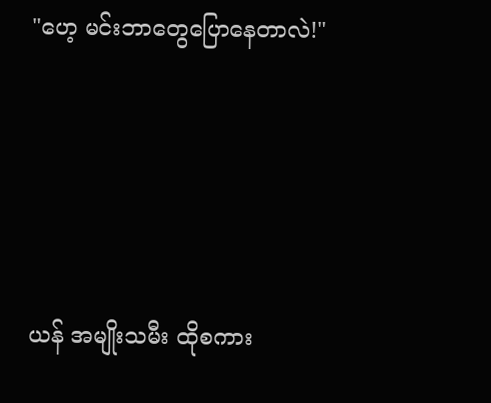"ဟေ့ မင်းဘာတွေပြောနေတာလဲ!"





ယန် အမျိုးသမီး ထိုစကား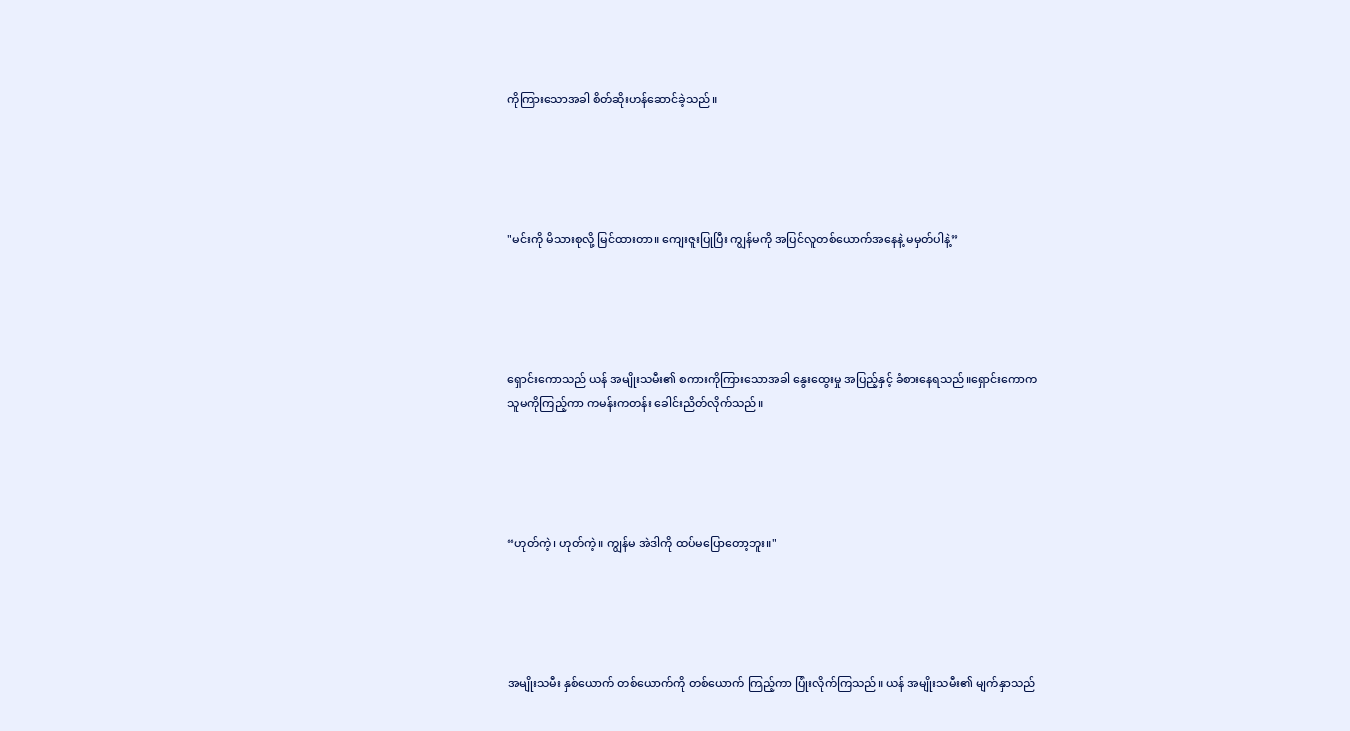ကိုကြားသောအခါ စိတ်ဆိုးဟန်ဆောင်ခဲ့သည်။





"မင်းကို မိသားစုလို့ မြင်ထားတာ။ ကျေးဇူးပြုပြီး ကျွန်မကို အပြင်လူတစ်ယောက်အနေနဲ့ မမှတ်ပါနဲ့”





ရှောင်းကောသည် ယန် အမျိုးသမီး၏ စကားကိုကြားသောအခါ နွေးထွေးမှု အပြည့်နှင့် ခံစားနေရသည်။ရှောင်းကောက သူမကိုကြည့်ကာ ကမန်းကတန်း ခေါင်းညိတ်လိုက်သည်။





“ဟုတ်ကဲ့၊ ဟုတ်ကဲ့။ ကျွန်မ အဲဒါကို ထပ်မပြောတော့ဘူး။"





အမျိုးသမီး နှစ်ယောက် တစ်ယောက်ကို တစ်ယောက် ကြည့်ကာ ပြုံးလိုက်ကြသည်။ ယန် အမျိုးသမီး၏ မျက်နှာသည်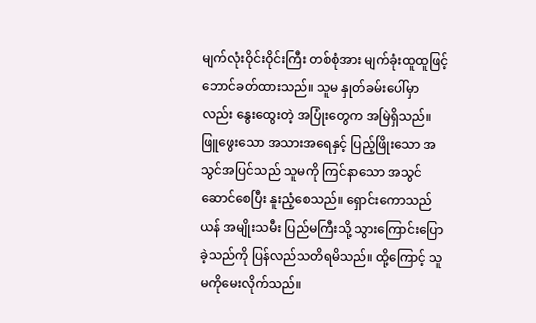မျက်လုံးဝိုင်းဝိုင်းကြီး တစ်စုံအား မျက်ခုံးထူထူဖြင့် ဘောင်ခတ်ထားသည်။ သူမ နှုတ်ခမ်းပေါ်မှာလည်း နွေးထွေးတဲ့ အပြုံးတွေက အမြဲရှိသည်။ ဖြူဖွေးသော အသားအရေနှင့် ပြည့်ဖြိုးသော အသွင်အပြင်သည် သူမကို ကြင်နာသော အသွင်ဆောင်စေပြီး နူးညံ့စေသည်။ ရှောင်းကောသည် ယန် အမျိုးသမီး ပြည်မကြီးသို့ သွားကြောင်းပြောခဲ့သည်ကို ပြန်လည်သတိရမိသည်။ ထို့ကြောင့် သူမကိုမေးလိုက်သည်။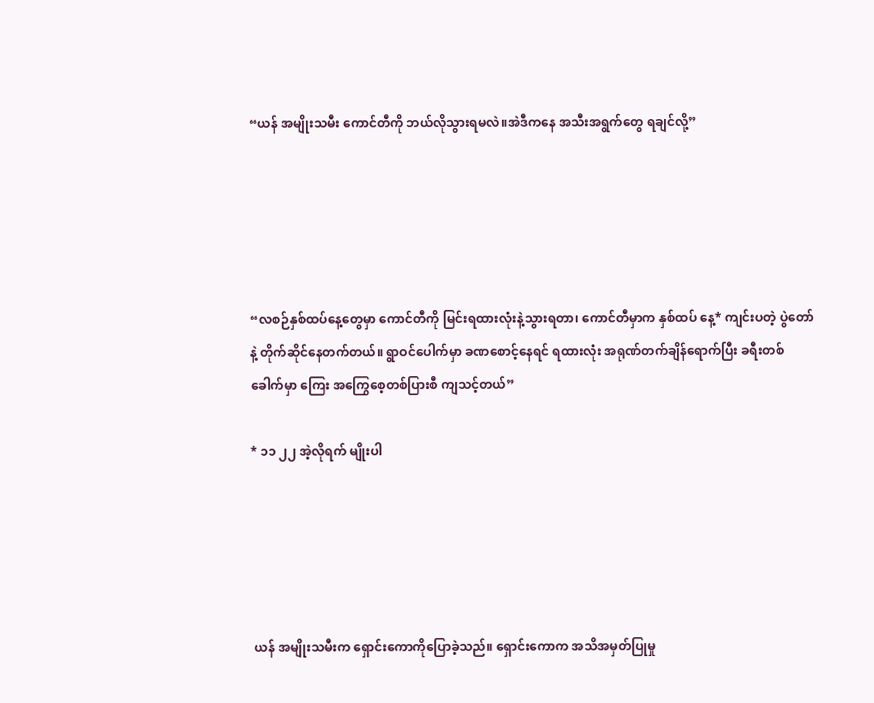“ယန် အမျိုးသမီး ကောင်တီကို ဘယ်လိုသွားရမလဲ။အဲဒီကနေ အသီးအရွက်တွေ ရချင်လို့”





“လစဉ်နှစ်ထပ်နေ့တွေမှာ ကောင်တီကို မြင်းရထားလုံးနဲ့သွားရတာ၊ ကောင်တီမှာက နှစ်ထပ် နေ့* ကျင်းပတဲ့ ပွဲတော်နဲ့ တိုက်ဆိုင်နေတက်တယ်။ ရွာဝင်ပေါက်မှာ ခဏစောင့်နေရင် ရထားလုံး အရုဏ်တက်ချိန်ရောက်ပြီး ခရီးတစ်ခေါက်မှာ ကြေး အကြွေစေ့တစ်ပြားစီ ကျသင့်တယ်”

* ၁၁ ၂၂ အဲ့လိုရက် မျိုးပါ





 ယန် အမျိုးသမီးက ရှောင်းကောကိုပြောခဲ့သည်။ ရှောင်းကောက အသိအမှတ်ပြုမှု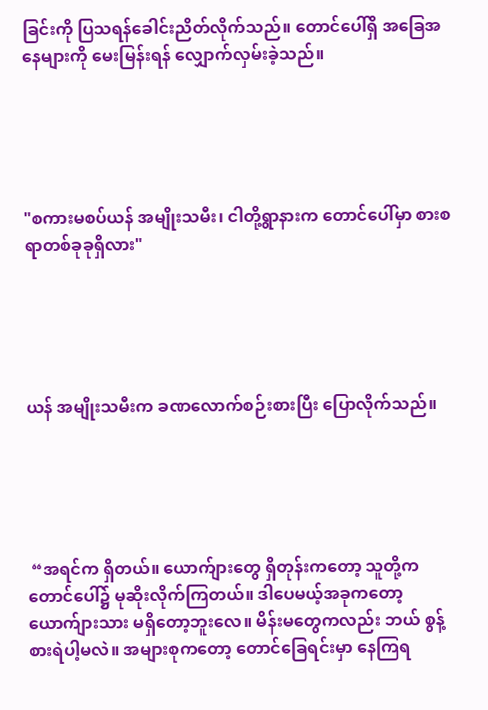ခြင်းကို ပြသရန်ခေါင်းညိတ်လိုက်သည်။ တောင်ပေါ်ရှိ အခြေအနေများကို မေးမြန်းရန် လျှောက်လှမ်းခဲ့သည်။





"စကားမစပ်ယန် အမျိုးသမီး၊ ငါတို့ရွာနားက တောင်ပေါ်မှာ စားစရာတစ်ခုခုရှိလား"





ယန် အမျိုးသမီးက ခဏလောက်စဉ်းစားပြီး ပြောလိုက်သည်။





 “အရင်က ရှိတယ်။ ယောက်ျားတွေ ရှိတုန်းကတော့ သူတို့က တောင်ပေါ်၌ မုဆိုးလိုက်ကြတယ်။ ဒါပေမယ့်အခုကတော့ ယောက်ျားသား မရှိတော့ဘူးလေ။ မိန်းမတွေကလည်း ဘယ် စွန့်စားရဲပါ့မလဲ။ အများစုကတော့ တောင်ခြေရင်းမှာ နေကြရ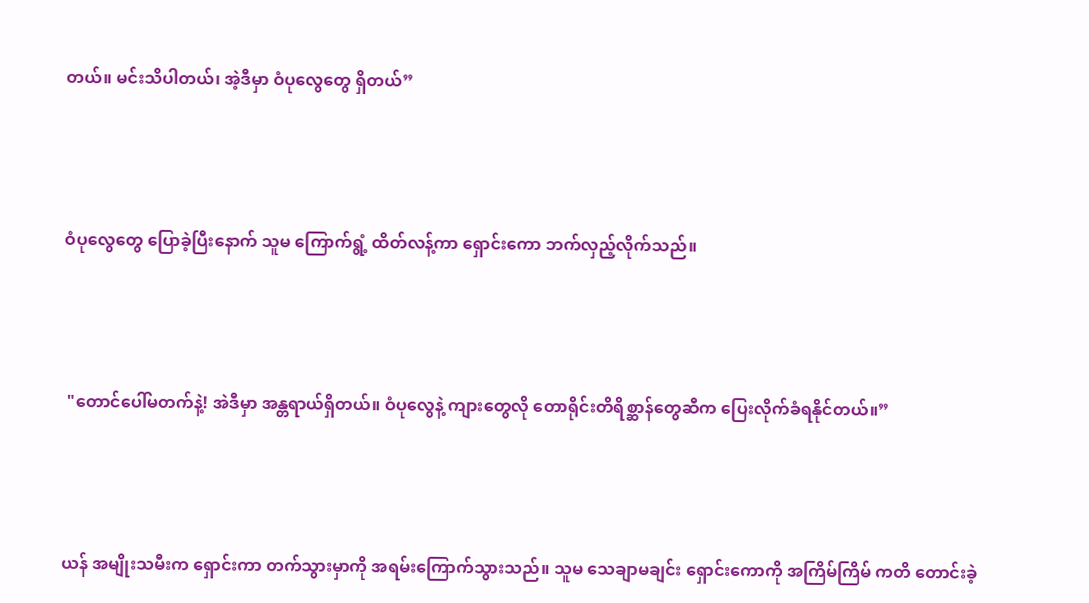တယ်။ မင်းသိပါတယ်၊ အဲ့ဒီမှာ ဝံပုလွေတွေ ရှိတယ်”





ဝံပုလွေတွေ ပြောခဲ့ပြီးနောက် သူမ ကြောက်ရွံ့ ထိတ်လန့်ကာ ရှောင်းကော ဘက်လှည့်လိုက်သည်။





 "တောင်ပေါ်မတက်နဲ့! အဲဒီမှာ အန္တရာယ်ရှိတယ်။ ဝံပုလွေနဲ့ ကျားတွေလို တောရိုင်းတိရိစ္ဆာန်တွေဆီက ပြေးလိုက်ခံရနိုင်တယ်။”





ယန် အမျိုးသမီးက ရှောင်းကာ တက်သွားမှာကို အရမ်းကြောက်သွားသည်။ သူမ သေချာမချင်း ရှောင်းကောကို အကြိမ်ကြိမ် ကတိ တောင်းခဲ့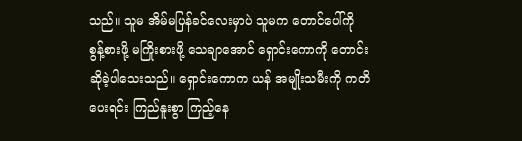သည်။ သူမ အိမ်မပြန်ခင်လေးမှာပဲ သူမက တောင်ပေါ်ကို စွန့်စားဖို့ မကြိုးစားဖို့ သေချာအောင် ရှောင်းကောကို တောင်းဆိုခဲ့ပါသေးသည်။ ရှောင်းကောက ယန် အမျိုးသမီးကို ကတိပေးရင်း ကြည်နူးစွာ ကြည့်နေ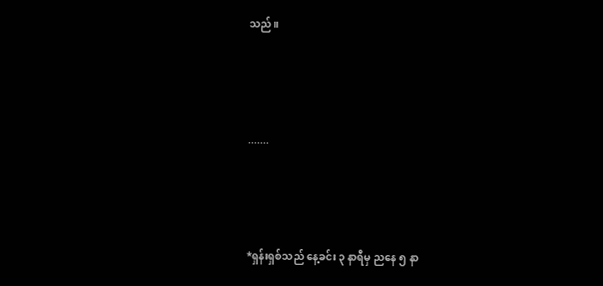သည်။



.......



*ရှန်းရှစ်သည် နေ့ခင်း ၃ နာရီမှ ညနေ ၅ နာ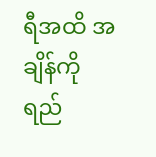ရီအထိ အချိန်ကို ရည်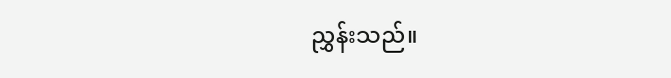ညွှန်းသည်။